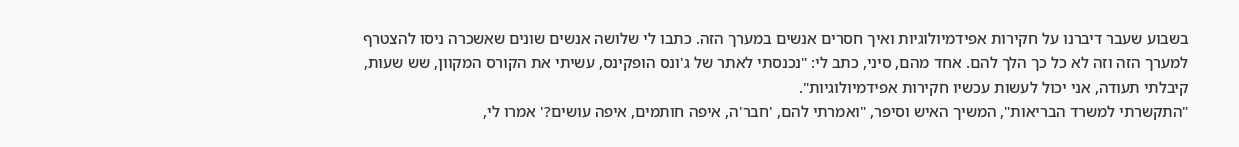בשבוע שעבר דיברנו על חקירות אפידמיולוגיות ואיך חסרים אנשים במערך הזה. כתבו לי שלושה אנשים שונים שאשכרה ניסו להצטרף למערך הזה וזה לא כל כך הלך להם. אחד מהם, סיני, כתב לי: "נכנסתי לאתר של ג'ונס הופקינס, עשיתי את הקורס המקוון, שש שעות, קיבלתי תעודה, אני יכול לעשות עכשיו חקירות אפידמיולוגיות".
"התקשרתי למשרד הבריאות", המשיך האיש וסיפר, "ואמרתי להם, 'חבר'ה, איפה חותמים, איפה עושים?' אמרו לי,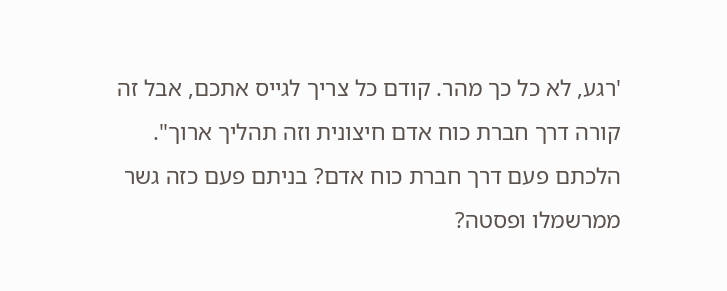'רגע, לא כל כך מהר. קודם כל צריך לגייס אתכם, אבל זה קורה דרך חברת כוח אדם חיצונית וזה תהליך ארוך". הלכתם פעם דרך חברת כוח אדם? בניתם פעם כזה גשר ממרשמלו ופסטה?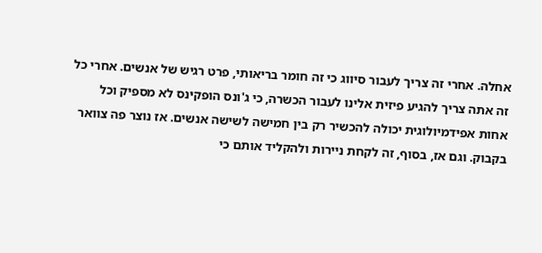אחלה. אחרי זה צריך לעבור סיווג כי זה חומר בריאותי, פרט רגיש של אנשים. אחרי כל זה אתה צריך להגיע פיזית אלינו לעבור הכשרה, כי ג'ונס הופקינס לא מספיק וכל אחות אפידמיולוגית יכולה להכשיר רק בין חמישה לשישה אנשים. אז נוצר פה צוואר בקבוק. וגם אז, בסוף, זה לקחת ניירות ולהקליד אותם כי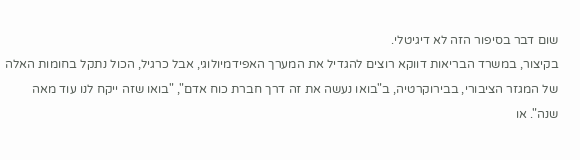שום דבר בסיפור הזה לא דיגיטלי.
בקיצור, במשרד הבריאות דווקא רוצים להגדיל את המערך האפידמיולוגי, אבל כרגיל, הכול נתקל בחומות האלה של המגזר הציבורי, בבירוקרטיה, ב"בואו נעשה את זה דרך חברת כוח אדם", "בואו שזה ייקח לנו עוד מאה שנה". או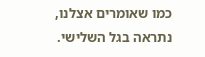כמו שאומרים אצלנו, נתראה בגל השלישי.